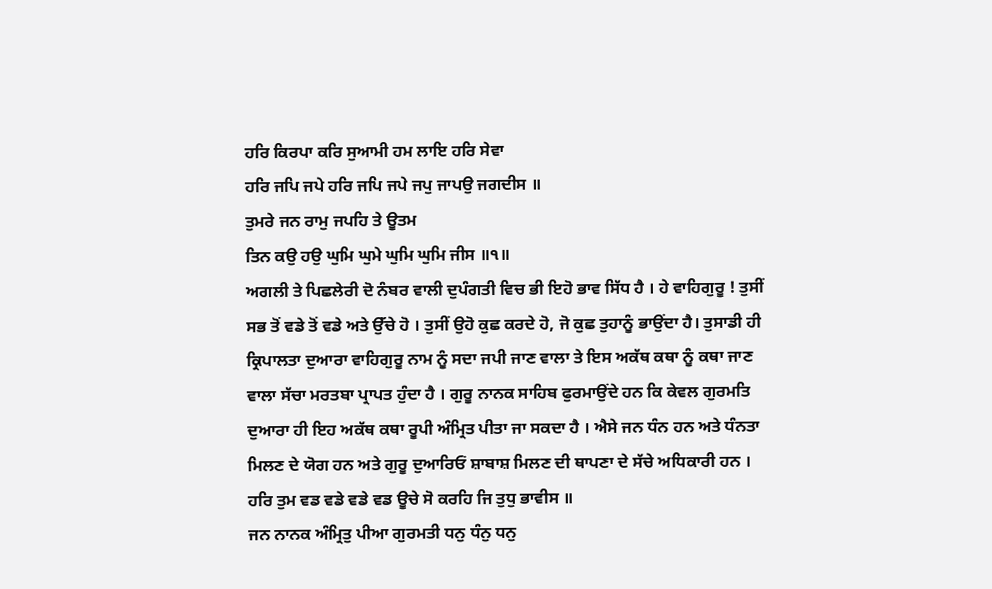ਹਰਿ ਕਿਰਪਾ ਕਰਿ ਸੁਆਮੀ ਹਮ ਲਾਇ ਹਰਿ ਸੇਵਾ
ਹਰਿ ਜਪਿ ਜਪੇ ਹਰਿ ਜਪਿ ਜਪੇ ਜਪੁ ਜਾਪਉ ਜਗਦੀਸ ॥
ਤੁਮਰੇ ਜਨ ਰਾਮੁ ਜਪਹਿ ਤੇ ਊਤਮ
ਤਿਨ ਕਉ ਹਉ ਘੁਮਿ ਘੁਮੇ ਘੁਮਿ ਘੁਮਿ ਜੀਸ ॥੧॥
ਅਗਲੀ ਤੇ ਪਿਛਲੇਰੀ ਦੋ ਨੰਬਰ ਵਾਲੀ ਦੁਪੰਗਤੀ ਵਿਚ ਭੀ ਇਹੋ ਭਾਵ ਸਿੱਧ ਹੈ । ਹੇ ਵਾਹਿਗੁਰੂ ! ਤੁਸੀਂ ਸਭ ਤੋਂ ਵਡੇ ਤੋਂ ਵਡੇ ਅਤੇ ਉੱਚੇ ਹੋ । ਤੁਸੀਂ ਉਹੋ ਕੁਛ ਕਰਦੇ ਹੋ, ਜੋ ਕੁਛ ਤੁਹਾਨੂੰ ਭਾਉਂਦਾ ਹੈ। ਤੁਸਾਡੀ ਹੀ ਕ੍ਰਿਪਾਲਤਾ ਦੁਆਰਾ ਵਾਹਿਗੁਰੂ ਨਾਮ ਨੂੰ ਸਦਾ ਜਪੀ ਜਾਣ ਵਾਲਾ ਤੇ ਇਸ ਅਕੱਥ ਕਥਾ ਨੂੰ ਕਥਾ ਜਾਣ ਵਾਲਾ ਸੱਚਾ ਮਰਤਬਾ ਪ੍ਰਾਪਤ ਹੁੰਦਾ ਹੈ । ਗੁਰੂ ਨਾਨਕ ਸਾਹਿਬ ਫੁਰਮਾਉਂਦੇ ਹਨ ਕਿ ਕੇਵਲ ਗੁਰਮਤਿ ਦੁਆਰਾ ਹੀ ਇਹ ਅਕੱਥ ਕਥਾ ਰੂਪੀ ਅੰਮ੍ਰਿਤ ਪੀਤਾ ਜਾ ਸਕਦਾ ਹੈ । ਐਸੇ ਜਨ ਧੰਨ ਹਨ ਅਤੇ ਧੰਨਤਾ ਮਿਲਣ ਦੇ ਯੋਗ ਹਨ ਅਤੇ ਗੁਰੂ ਦੁਆਰਿਓਂ ਸ਼ਾਬਾਸ਼ ਮਿਲਣ ਦੀ ਥਾਪਣਾ ਦੇ ਸੱਚੇ ਅਧਿਕਾਰੀ ਹਨ ।
ਹਰਿ ਤੁਮ ਵਡ ਵਡੇ ਵਡੇ ਵਡ ਊਚੇ ਸੋ ਕਰਹਿ ਜਿ ਤੁਧੁ ਭਾਵੀਸ ॥
ਜਨ ਨਾਨਕ ਅੰਮ੍ਰਿਤੁ ਪੀਆ ਗੁਰਮਤੀ ਧਨੁ ਧੰਨੁ ਧਨੁ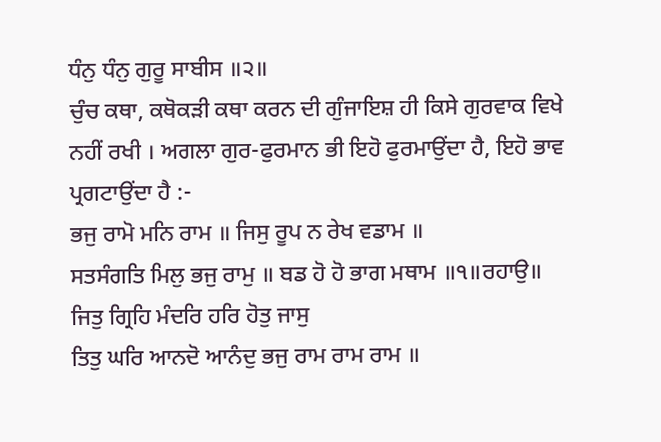ਧੰਨੁ ਧੰਨੁ ਗੁਰੂ ਸਾਬੀਸ ॥੨॥
ਚੁੰਚ ਕਥਾ, ਕਥੋਕੜੀ ਕਥਾ ਕਰਨ ਦੀ ਗੁੰਜਾਇਸ਼ ਹੀ ਕਿਸੇ ਗੁਰਵਾਕ ਵਿਖੇ ਨਹੀਂ ਰਖੀ । ਅਗਲਾ ਗੁਰ-ਫੁਰਮਾਨ ਭੀ ਇਹੋ ਫੁਰਮਾਉਂਦਾ ਹੈ, ਇਹੋ ਭਾਵ ਪ੍ਰਗਟਾਉਂਦਾ ਹੈ :-
ਭਜੁ ਰਾਮੋ ਮਨਿ ਰਾਮ ॥ ਜਿਸੁ ਰੂਪ ਨ ਰੇਖ ਵਡਾਮ ॥
ਸਤਸੰਗਤਿ ਮਿਲੁ ਭਜੁ ਰਾਮੁ ॥ ਬਡ ਹੋ ਹੋ ਭਾਗ ਮਥਾਮ ॥੧॥ਰਹਾਉ॥
ਜਿਤੁ ਗ੍ਰਿਹਿ ਮੰਦਰਿ ਹਰਿ ਹੋਤੁ ਜਾਸੁ
ਤਿਤੁ ਘਰਿ ਆਨਦੋ ਆਨੰਦੁ ਭਜੁ ਰਾਮ ਰਾਮ ਰਾਮ ॥